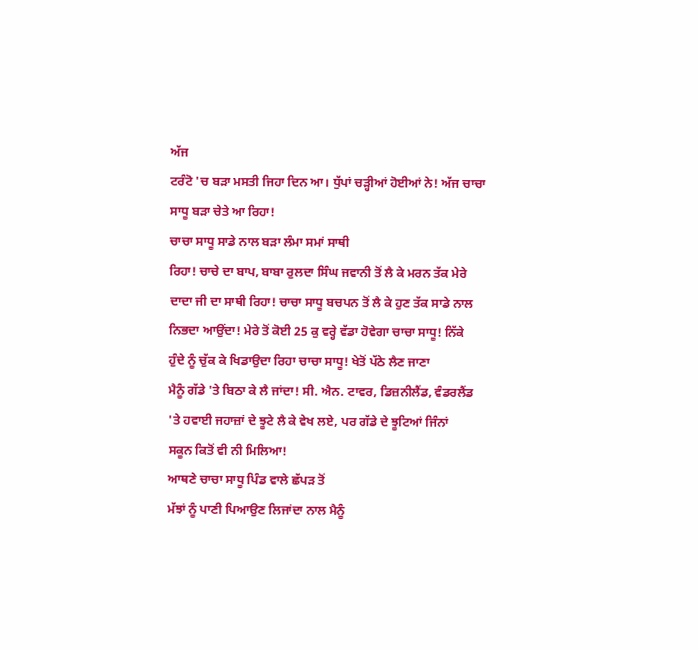ਅੱਜ
ਟਰੰਟੋ 'ਚ ਬੜਾ ਮਸਤੀ ਜਿਹਾ ਦਿਨ ਆ। ਧੁੱਪਾਂ ਚੜ੍ਹੀਆਂ ਹੋਈਆਂ ਨੇ! ਅੱਜ ਚਾਚਾ
ਸਾਧੂ ਬੜਾ ਚੇਤੇ ਆ ਰਿਹਾ!
ਚਾਚਾ ਸਾਧੂ ਸਾਡੇ ਨਾਲ ਬੜਾ ਲੰਮਾ ਸਮਾਂ ਸਾਥੀ
ਰਿਹਾ! ਚਾਚੇ ਦਾ ਬਾਪ, ਬਾਬਾ ਰੁਲਦਾ ਸਿੰਘ ਜਵਾਨੀ ਤੋਂ ਲੈ ਕੇ ਮਰਨ ਤੱਕ ਮੇਰੇ
ਦਾਦਾ ਜੀ ਦਾ ਸਾਥੀ ਰਿਹਾ! ਚਾਚਾ ਸਾਧੂ ਬਚਪਨ ਤੋਂ ਲੈ ਕੇ ਹੁਣ ਤੱਕ ਸਾਡੇ ਨਾਲ
ਨਿਭਦਾ ਆਉਂਦਾ! ਮੇਰੇ ਤੋਂ ਕੋਈ 25 ਕੁ ਵਰ੍ਹੇ ਵੱਡਾ ਹੋਵੇਗਾ ਚਾਚਾ ਸਾਧੂ! ਨਿੱਕੇ
ਹੁੰਦੇ ਨੂੰ ਚੁੱਕ ਕੇ ਖਿਡਾਉਦਾ ਰਿਹਾ ਚਾਚਾ ਸਾਧੂ! ਖੇਤੋਂ ਪੱਠੇ ਲੈਣ ਜਾਣਾ
ਮੈਨੂੰ ਗੱਡੇ 'ਤੇ ਬਿਠਾ ਕੇ ਲੈ ਜਾਂਦਾ! ਸੀ. ਐਨ. ਟਾਵਰ, ਡਿਜ਼ਨੀਲੈਂਡ, ਵੰਡਰਲੈਂਡ
'ਤੇ ਹਵਾਈ ਜਹਾਜ਼ਾਂ ਦੇ ਝੂਟੇ ਲੈ ਕੇ ਵੇਖ ਲਏ, ਪਰ ਗੱਡੇ ਦੇ ਝੂਟਿਆਂ ਜਿੰਨਾਂ
ਸਕੂਨ ਕਿਤੋਂ ਵੀ ਨੀ ਮਿਲਿਆ!
ਆਥਣੇ ਚਾਚਾ ਸਾਧੂ ਪਿੰਡ ਵਾਲੇ ਛੱਪੜ ਤੋਂ
ਮੱਝਾਂ ਨੂੰ ਪਾਣੀ ਪਿਆਉਣ ਲਿਜਾਂਦਾ ਨਾਲ ਮੈਨੂੰ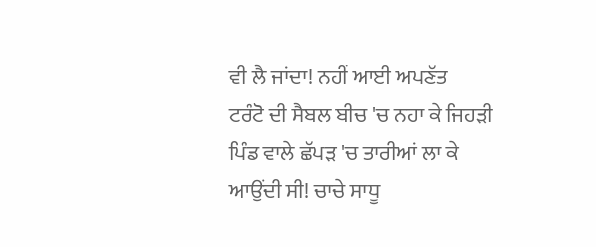ਵੀ ਲੈ ਜਾਂਦਾ! ਨਹੀਂ ਆਈ ਅਪਣੱਤ
ਟਰੰਟੋ ਦੀ ਸੈਬਲ ਬੀਚ 'ਚ ਨਹਾ ਕੇ ਜਿਹੜੀ ਪਿੰਡ ਵਾਲੇ ਛੱਪੜ 'ਚ ਤਾਰੀਆਂ ਲਾ ਕੇ
ਆਉਂਦੀ ਸੀ! ਚਾਚੇ ਸਾਧੂ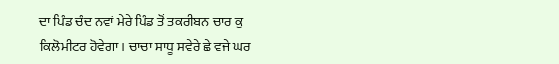ਦਾ ਪਿੰਡ ਚੰਦ ਨਵਾਂ ਮੇਰੇ ਪਿੰਡ ਤੋਂ ਤਕਰੀਬਨ ਚਾਰ ਕੁ
ਕਿਲੋਮੀਟਰ ਹੋਵੇਗਾ। ਚਾਚਾ ਸਾਧੂ ਸਵੇਰੇ ਛੇ ਵਜੇ ਘਰ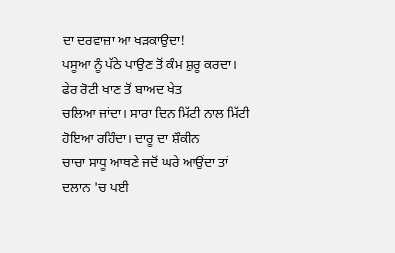ਦਾ ਦਰਵਾਜ਼ਾ ਆ ਖੜਕਾਉਦਾ!
ਪਸੂਆ ਨੂੰ ਪੱਠੇ ਪਾਉਣ ਤੋਂ ਕੰਮ ਸ਼ੁਰੂ ਕਰਦਾ। ਫੇਰ ਰੋਟੀ ਖਾਣ ਤੋਂ ਬਾਅਦ ਖੇਤ
ਚਲਿਆ ਜਾਂਦਾ। ਸਾਰਾ ਦਿਨ ਮਿੱਟੀ ਨਾਲ ਮਿੱਟੀ ਹੋਇਆ ਰਹਿੰਦਾ। ਦਾਰੂ ਦਾ ਸ਼ੌਕੀਨ
ਚਾਚਾ ਸਾਧੂ ਆਥਣੇ ਜਦੋਂ ਘਰੇ ਆਉਂਦਾ ਤਾਂ ਦਲਾਨ 'ਚ ਪਈ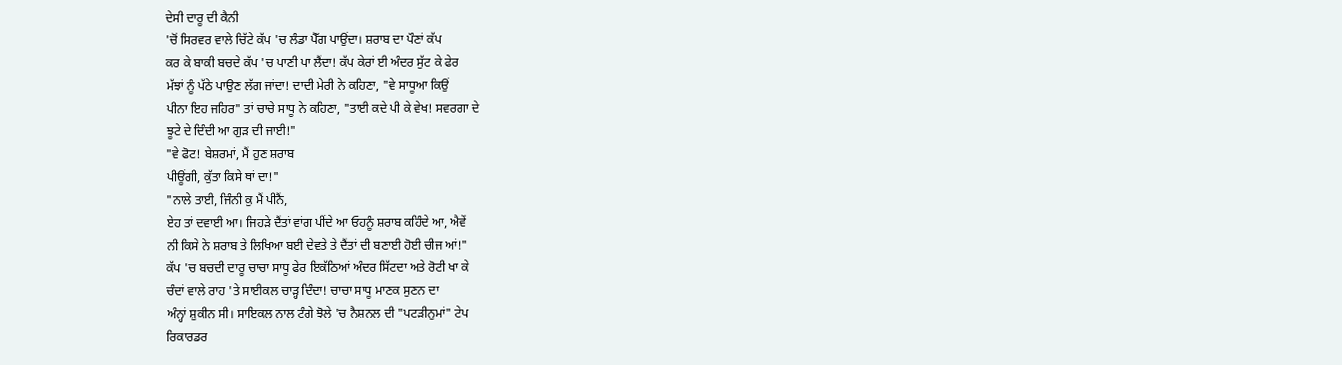ਦੇਸੀ ਦਾਰੂ ਦੀ ਕੈਨੀ
'ਚੋਂ ਸਿਰਵਰ ਵਾਲੇ ਚਿੱਟੇ ਕੱਪ 'ਚ ਲੰਡਾ ਪੈੱਗ ਪਾਉਂਦਾ। ਸ਼ਰਾਬ ਦਾ ਪੌਣਾਂ ਕੱਪ
ਕਰ ਕੇ ਬਾਕੀ ਬਚਦੇ ਕੱਪ 'ਚ ਪਾਣੀ ਪਾ ਲੈਂਦਾ! ਕੱਪ ਕੇਰਾਂ ਈ ਅੰਦਰ ਸੁੱਟ ਕੇ ਫੇਰ
ਮੱਝਾਂ ਨੂੰ ਪੱਠੇ ਪਾਉਣ ਲੱਗ ਜਾਂਦਾ! ਦਾਦੀ ਮੇਰੀ ਨੇ ਕਹਿਣਾ, "ਵੇ ਸਾਧੂਆ ਕਿਉਂ
ਪੀਨਾ ਇਹ ਜਹਿਰ" ਤਾਂ ਚਾਚੇ ਸਾਧੂ ਨੇ ਕਹਿਣਾ, "ਤਾਈ ਕਦੇ ਪੀ ਕੇ ਵੇਖ! ਸਵਰਗਾ ਦੇ
ਝੂਟੇ ਦੇ ਦਿੰਦੀ ਆ ਗੁੜ ਦੀ ਜਾਈ!"
"ਵੇ ਫੋਟ! ਬੇਸ਼ਰਮਾਂ, ਮੈਂ ਹੁਣ ਸ਼ਰਾਬ
ਪੀਊਂਗੀ, ਕੁੱਤਾ ਕਿਸੇ ਥਾਂ ਦਾ!"
"ਨਾਲੇ ਤਾਈ, ਜਿੰਨੀ ਕੁ ਮੈਂ ਪੀਨੈਂ,
ਏਹ ਤਾਂ ਦਵਾਈ ਆ। ਜਿਹੜੇ ਦੈਂਤਾਂ ਵਾਂਗ ਪੀਂਦੇ ਆ ਓਹਨੂੰ ਸ਼ਰਾਬ ਕਹਿੰਦੇ ਆ, ਐਵੇਂ
ਨੀ ਕਿਸੇ ਨੇ ਸ਼ਰਾਬ ਤੇ ਲਿਖਿਆ ਬਈ ਦੇਵਤੇ ਤੇ ਦੈਂਤਾਂ ਦੀ ਬਣਾਈ ਹੋਈ ਚੀਜ ਆਂ!"
ਕੱਪ 'ਚ ਬਚਦੀ ਦਾਰੂ ਚਾਚਾ ਸਾਧੂ ਫੇਰ ਇਕੱਠਿਆਂ ਅੰਦਰ ਸਿੱਟਦਾ ਅਤੇ ਰੋਟੀ ਖਾ ਕੇ
ਚੰਦਾਂ ਵਾਲੇ ਰਾਹ 'ਤੇ ਸਾਈਕਲ ਚਾੜ੍ਹ ਦਿੰਦਾ! ਚਾਚਾ ਸਾਧੂ ਮਾਣਕ ਸੁਣਨ ਦਾ
ਅੰਨ੍ਹਾਂ ਸ਼ੁਕੀਨ ਸੀ। ਸਾਇਕਲ ਨਾਲ ਟੰਗੇ ਝੋਲੇ 'ਚ ਨੈਸ਼ਨਲ ਦੀ "ਪਟੜੀਨੁਮਾਂ" ਟੇਪ
ਰਿਕਾਰਡਰ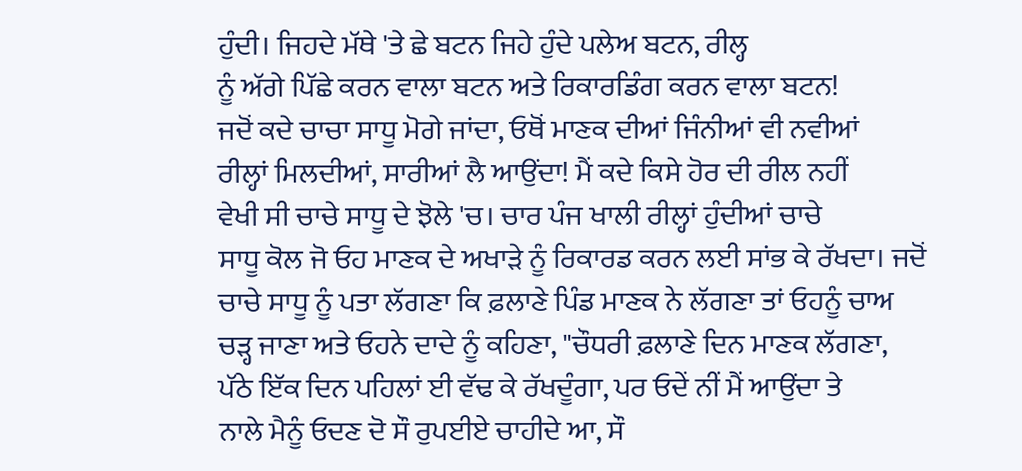ਹੁੰਦੀ। ਜਿਹਦੇ ਮੱਥੇ 'ਤੇ ਛੇ ਬਟਨ ਜਿਹੇ ਹੁੰਦੇ ਪਲੇਅ ਬਟਨ, ਰੀਲ੍ਹ
ਨੂੰ ਅੱਗੇ ਪਿੱਛੇ ਕਰਨ ਵਾਲਾ ਬਟਨ ਅਤੇ ਰਿਕਾਰਡਿੰਗ ਕਰਨ ਵਾਲਾ ਬਟਨ!
ਜਦੋਂ ਕਦੇ ਚਾਚਾ ਸਾਧੂ ਮੋਗੇ ਜਾਂਦਾ, ਓਥੋਂ ਮਾਣਕ ਦੀਆਂ ਜਿੰਨੀਆਂ ਵੀ ਨਵੀਆਂ
ਰੀਲ੍ਹਾਂ ਮਿਲਦੀਆਂ, ਸਾਰੀਆਂ ਲੈ ਆਉਂਦਾ! ਮੈਂ ਕਦੇ ਕਿਸੇ ਹੋਰ ਦੀ ਰੀਲ ਨਹੀਂ
ਵੇਖੀ ਸੀ ਚਾਚੇ ਸਾਧੂ ਦੇ ਝੋਲੇ 'ਚ। ਚਾਰ ਪੰਜ ਖਾਲੀ ਰੀਲ੍ਹਾਂ ਹੁੰਦੀਆਂ ਚਾਚੇ
ਸਾਧੂ ਕੋਲ ਜੋ ਓਹ ਮਾਣਕ ਦੇ ਅਖਾੜੇ ਨੂੰ ਰਿਕਾਰਡ ਕਰਨ ਲਈ ਸਾਂਭ ਕੇ ਰੱਖਦਾ। ਜਦੋਂ
ਚਾਚੇ ਸਾਧੂ ਨੂੰ ਪਤਾ ਲੱਗਣਾ ਕਿ ਫ਼ਲਾਣੇ ਪਿੰਡ ਮਾਣਕ ਨੇ ਲੱਗਣਾ ਤਾਂ ਓਹਨੂੰ ਚਾਅ
ਚੜ੍ਹ ਜਾਣਾ ਅਤੇ ਓਹਨੇ ਦਾਦੇ ਨੂੰ ਕਹਿਣਾ, "ਚੌਧਰੀ ਫ਼ਲਾਣੇ ਦਿਨ ਮਾਣਕ ਲੱਗਣਾ,
ਪੱਠੇ ਇੱਕ ਦਿਨ ਪਹਿਲਾਂ ਈ ਵੱਢ ਕੇ ਰੱਖਦੂੰਗਾ, ਪਰ ਓਦੇਂ ਨੀਂ ਮੈਂ ਆਉਂਦਾ ਤੇ
ਨਾਲੇ ਮੈਨੂੰ ਓਦਣ ਦੋ ਸੌ ਰੁਪਈਏ ਚਾਹੀਦੇ ਆ, ਸੌ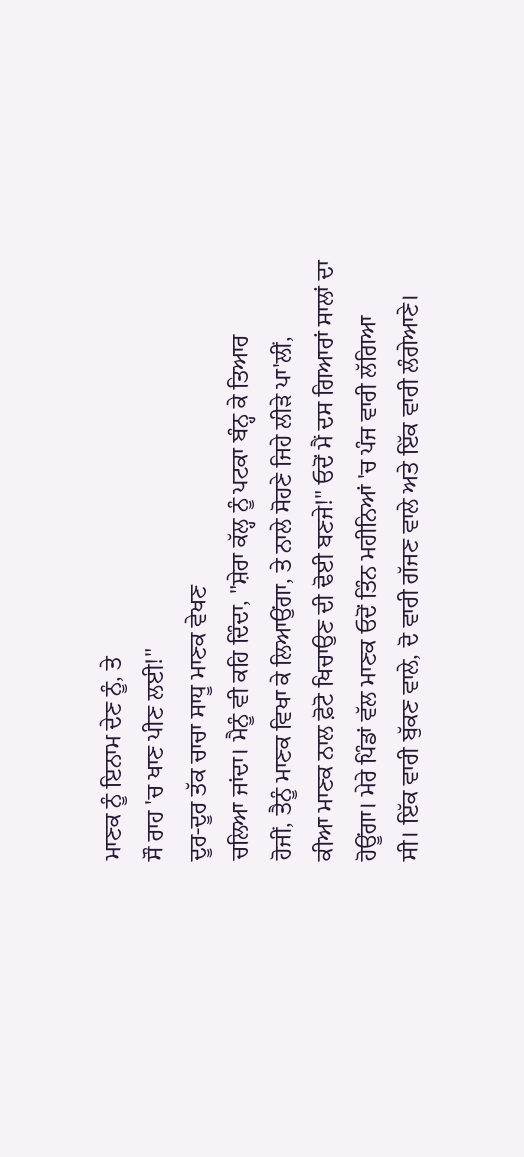ਮਾਣਕ ਨੂੰ ਇਨਾਮ ਦੇਣ ਨੂੰ, ਤੇ
ਸੌ ਰਾਹ 'ਚ ਖਾਣ ਪੀਣ ਲਈ!"
ਦੂਰ-ਦੂਰ ਤੱਕ ਚਾਚਾ ਸਾਧੂ ਮਾਣਕ ਵੇਖਣ
ਚਲਿਆ ਜਾਂਦਾ। ਮੈਨੂੰ ਵੀ ਕਹਿ ਦਿੰਦਾ, "ਸ਼ੇਰਾ ਕੱਲ੍ਹ ਨੂੰ ਪਟਕਾ ਬੰਨ੍ਹ ਕੇ ਤਿਆਰ
ਹੋਜੀਂ, ਤੈਨੂੰ ਮਾਣਕ ਵਿਖਾ ਕੇ ਲਿਆਉਂਗਾ, ਤੇ ਨਾਲੇ ਸੋਹਣੇ ਜਿਹੇ ਲੀੜੇ ਪਾ'ਲੀਂ,
ਕੀਆ ਮਾਣਕ ਨਾਲ ਫ਼ੋਟੋ ਖਿਚਾਉਣ ਦੀ ਢੋਈ ਬਣਜੇ!" ਓਦੋਂ ਮੈਂ ਦਸ ਗਿਆਰਾਂ ਸਾਲਾਂ ਦਾ
ਹੋਊਂਗਾ। ਮੇਰੇ ਪਿੰਡਾਂ ਵੱਲ ਮਾਣਕ ਓਦੋਂ ਤਿੰਨ ਮਹੀਨਿਆਂ 'ਚ ਪੰਜ ਵਾਰੀ ਲੱਗਿਆ
ਸੀ। ਇੱਕ ਵਾਰੀ ਬੁੱਕਣ ਵਾਲੇ, ਦੋ ਵਾਰੀ ਗੱਜਣ ਵਾਲੇ ਅਤੇ ਇੱਕ ਵਾਰੀ ਲੰਗੇਆਣੇ।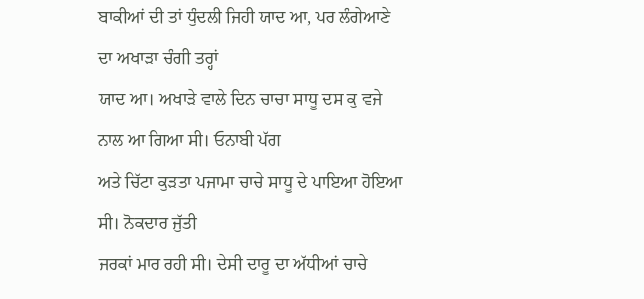ਬਾਕੀਆਂ ਦੀ ਤਾਂ ਧੁੰਦਲੀ ਜਿਹੀ ਯਾਦ ਆ, ਪਰ ਲੰਗੇਆਣੇ ਦਾ ਅਖਾੜਾ ਚੰਗੀ ਤਰ੍ਹਾਂ
ਯਾਦ ਆ। ਅਖਾੜੇ ਵਾਲੇ ਦਿਨ ਚਾਚਾ ਸਾਧੂ ਦਸ ਕੁ ਵਜੇ ਨਾਲ ਆ ਗਿਆ ਸੀ। ਓਨਾਬੀ ਪੱਗ
ਅਤੇ ਚਿੱਟਾ ਕੁੜਤਾ ਪਜਾਮਾ ਚਾਚੇ ਸਾਧੂ ਦੇ ਪਾਇਆ ਹੋਇਆ ਸੀ। ਨੋਕਦਾਰ ਜੁੱਤੀ
ਜਰਕਾਂ ਮਾਰ ਰਹੀ ਸੀ। ਦੇਸੀ ਦਾਰੂ ਦਾ ਅੱਧੀਆਂ ਚਾਚੇ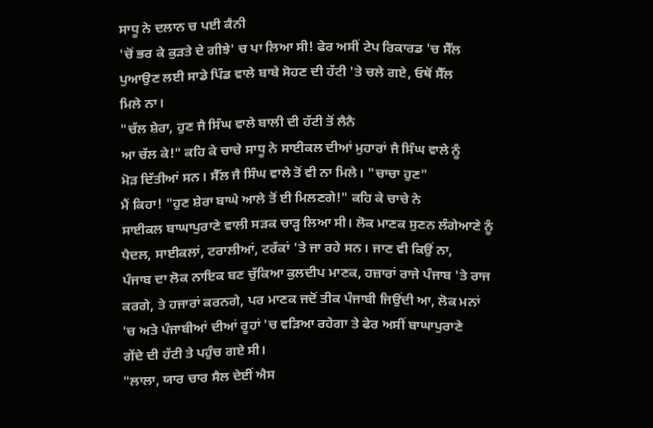ਸਾਧੂ ਨੇ ਦਲਾਨ ਚ ਪਈ ਕੈਨੀ
'ਚੋਂ ਭਰ ਕੇ ਕੁੜਤੇ ਦੇ ਗੀਝੇ' ਚ ਪਾ ਲਿਆ ਸੀ! ਫੇਰ ਅਸੀਂ ਟੇਪ ਰਿਕਾਰਡ 'ਚ ਸੈੱਲ
ਪੁਆਉਣ ਲਈ ਸਾਡੇ ਪਿੰਡ ਵਾਲੇ ਬਾਬੇ ਸੋਹਣ ਦੀ ਹੱਟੀ 'ਤੇ ਚਲੇ ਗਏ, ਓਥੋਂ ਸੈੱਲ
ਮਿਲੇ ਨਾ।
"ਚੱਲ ਸ਼ੇਰਾ, ਹੁਣ ਜੈ ਸਿੰਘ ਵਾਲੇ ਬਾਲੀ ਦੀ ਹੱਟੀ ਤੋਂ ਲੈਨੈ
ਆ ਚੱਲ ਕੇ!" ਕਹਿ ਕੇ ਚਾਚੇ ਸਾਧੂ ਨੇ ਸਾਈਕਲ ਦੀਆਂ ਮੁਹਾਰਾਂ ਜੈ ਸਿੰਘ ਵਾਲੇ ਨੂੰ
ਮੋੜ ਦਿੱਤੀਆਂ ਸਨ। ਸੈੱਲ ਜੈ ਸਿੰਘ ਵਾਲੇ ਤੋਂ ਵੀ ਨਾ ਮਿਲੇ। "ਚਾਚਾ ਹੁਣ"
ਮੈਂ ਕਿਹਾ! "ਹੁਣ ਸ਼ੇਰਾ ਬਾਘੇ ਆਲੇ ਤੋਂ ਈ ਮਿਲਣਗੇ!" ਕਹਿ ਕੇ ਚਾਚੇ ਨੇ
ਸਾਈਕਲ ਬਾਘਾਪੁਰਾਣੇ ਵਾਲੀ ਸੜਕ ਚਾੜ੍ਹ ਲਿਆ ਸੀ। ਲੋਕ ਮਾਣਕ ਸੁਣਨ ਲੰਗੇਆਣੇ ਨੂੰ
ਪੈਦਲ, ਸਾਈਕਲਾਂ, ਟਰਾਲੀਆਂ, ਟਰੱਕਾਂ 'ਤੇ ਜਾ ਰਹੇ ਸਨ। ਜਾਣ ਵੀ ਕਿਉਂ ਨਾ,
ਪੰਜਾਬ ਦਾ ਲੋਕ ਨਾਇਕ ਬਣ ਚੁੱਕਿਆ ਕੁਲਦੀਪ ਮਾਣਕ, ਹਜ਼ਾਰਾਂ ਰਾਜੇ ਪੰਜਾਬ 'ਤੇ ਰਾਜ
ਕਰਗੇ, ਤੇ ਹਜਾਰਾਂ ਕਰਨਗੇ, ਪਰ ਮਾਣਕ ਜਦੋਂ ਤੀਕ ਪੰਜਾਬੀ ਜਿਉਂਦੀ ਆ, ਲੋਕ ਮਨਾਂ
'ਚ ਅਤੇ ਪੰਜਾਬੀਆਂ ਦੀਆਂ ਰੂਹਾਂ 'ਚ ਵੜਿਆ ਰਹੇਗਾ ਤੇ ਫੇਰ ਅਸੀਂ ਬਾਘਾਪੁਰਾਣੇ
ਗੇਂਦੇ ਦੀ ਹੱਟੀ ਤੇ ਪਹੁੰਚ ਗਏ ਸੀ।
"ਲਾਲਾ, ਯਾਰ ਚਾਰ ਸੈਲ ਦੇਈਂ ਐਸ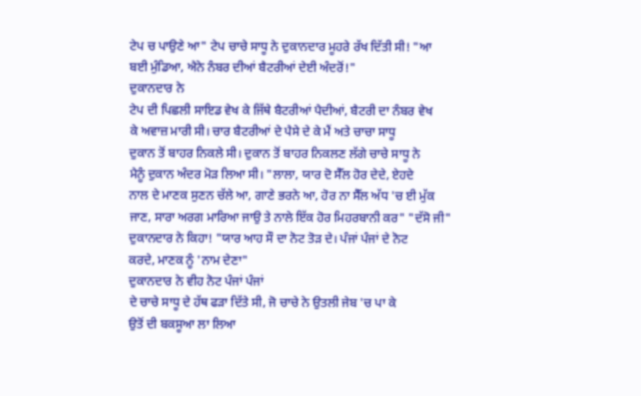ਟੇਪ ਚ ਪਾਉਣੇ ਆ" ਟੇਪ ਚਾਚੇ ਸਾਧੂ ਨੇ ਦੁਕਾਨਦਾਰ ਮੂਹਰੇ ਰੱਖ ਦਿੱਤੀ ਸੀ! "ਆ
ਬਈ ਮੁੰਡਿਆ, ਐਨੇ ਨੰਬਰ ਦੀਆਂ ਬੈਟਰੀਆਂ ਦੇਈ ਅੰਦਰੋਂ!"
ਦੁਕਾਨਦਾਰ ਨੇ
ਟੇਪ ਦੀ ਪਿਛਲੀ ਸਾਇਡ ਵੇਖ ਕੇ ਜਿੱਥੇ ਬੈਟਰੀਆਂ ਪੈਦੀਆਂ, ਬੈਟਰੀ ਦਾ ਨੰਬਰ ਵੇਖ
ਕੇ ਅਵਾਜ਼ ਮਾਰੀ ਸੀ। ਚਾਰ ਬੈਟਰੀਆਂ ਦੇ ਪੈਸੇ ਦੇ ਕੇ ਮੈਂ ਅਤੇ ਚਾਚਾ ਸਾਧੂ
ਦੁਕਾਨ ਤੋਂ ਬਾਹਰ ਨਿਕਲੇ ਸੀ। ਦੁਕਾਨ ਤੋਂ ਬਾਹਰ ਨਿਕਲਣ ਲੱਗੇ ਚਾਚੇ ਸਾਧੂ ਨੇ
ਮੈਨੂੰ ਦੁਕਾਨ ਅੰਦਰ ਮੋੜ ਲਿਆ ਸੀ। "ਲਾਲਾ, ਯਾਰ ਦੋ ਸੈੱਲ ਹੋਰ ਦੇਦੇ, ਏਹਦੇ
ਨਾਲ ਦੇ ਮਾਣਕ ਸੁਣਨ ਚੱਲੇ ਆ, ਗਾਣੇ ਭਰਨੇ ਆ, ਹੋਰ ਨਾ ਸੈੱਲ ਅੱਧ 'ਚ ਈ ਮੁੱਕ
ਜਾਣ, ਸਾਰਾ ਅਰਗ ਮਾਰਿਆ ਜਾਉ ਤੇ ਨਾਲੇ ਇੱਕ ਹੋਰ ਮਿਹਰਬਾਨੀ ਕਰ" "ਦੱਸੋ ਜੀ"
ਦੁਕਾਨਦਾਰ ਨੇ ਕਿਹਾ! "ਯਾਰ ਆਹ ਸੌ ਦਾ ਨੋਟ ਤੋੜ ਦੇ। ਪੰਜਾਂ ਪੰਜਾਂ ਦੇ ਨੋਟ
ਕਰਦੇ, ਮਾਣਕ ਨੂੰ 'ਨਾਮ ਦੇਣਾ"
ਦੁਕਾਨਦਾਰ ਨੇ ਵੀਹ ਨੋਟ ਪੰਜਾਂ ਪੰਜਾਂ
ਦੇ ਚਾਚੇ ਸਾਧੂ ਦੇ ਹੱਥ ਫੜਾ ਦਿੱਤੇ ਸੀ, ਜੋ ਚਾਚੇ ਨੇ ਉਤਲੀ ਜੇਬ 'ਚ ਪਾ ਕੇ
ਉਤੋਂ ਦੀ ਬਕਸੂਆ ਲਾ ਲਿਆ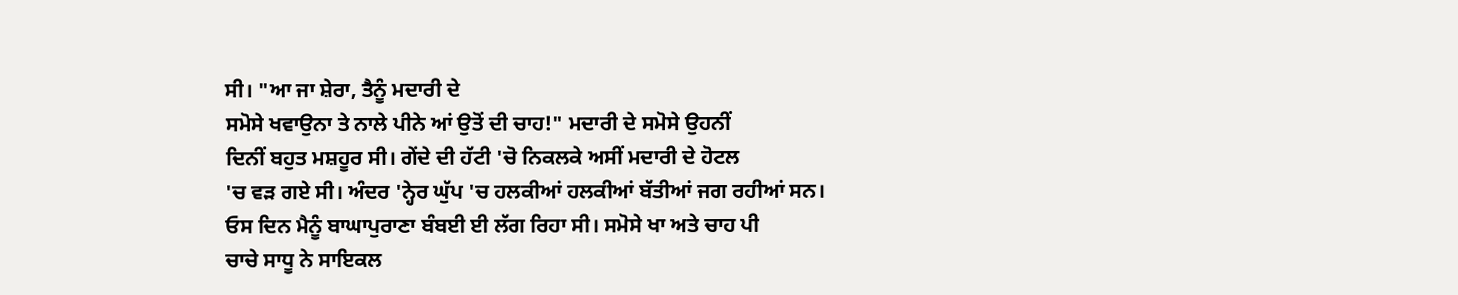ਸੀ। "ਆ ਜਾ ਸ਼ੇਰਾ, ਤੈਨੂੰ ਮਦਾਰੀ ਦੇ
ਸਮੋਸੇ ਖਵਾਉਨਾ ਤੇ ਨਾਲੇ ਪੀਨੇ ਆਂ ਉਤੋਂ ਦੀ ਚਾਹ!" ਮਦਾਰੀ ਦੇ ਸਮੋਸੇ ਉਹਨੀਂ
ਦਿਨੀਂ ਬਹੁਤ ਮਸ਼ਹੂਰ ਸੀ। ਗੇਂਦੇ ਦੀ ਹੱਟੀ 'ਚੋ ਨਿਕਲਕੇ ਅਸੀਂ ਮਦਾਰੀ ਦੇ ਹੋਟਲ
'ਚ ਵੜ ਗਏ ਸੀ। ਅੰਦਰ 'ਨ੍ਹੇਰ ਘੁੱਪ 'ਚ ਹਲਕੀਆਂ ਹਲਕੀਆਂ ਬੱਤੀਆਂ ਜਗ ਰਹੀਆਂ ਸਨ।
ਓਸ ਦਿਨ ਮੈਨੂੰ ਬਾਘਾਪੁਰਾਣਾ ਬੰਬਈ ਈ ਲੱਗ ਰਿਹਾ ਸੀ। ਸਮੋਸੇ ਖਾ ਅਤੇ ਚਾਹ ਪੀ
ਚਾਚੇ ਸਾਧੂ ਨੇ ਸਾਇਕਲ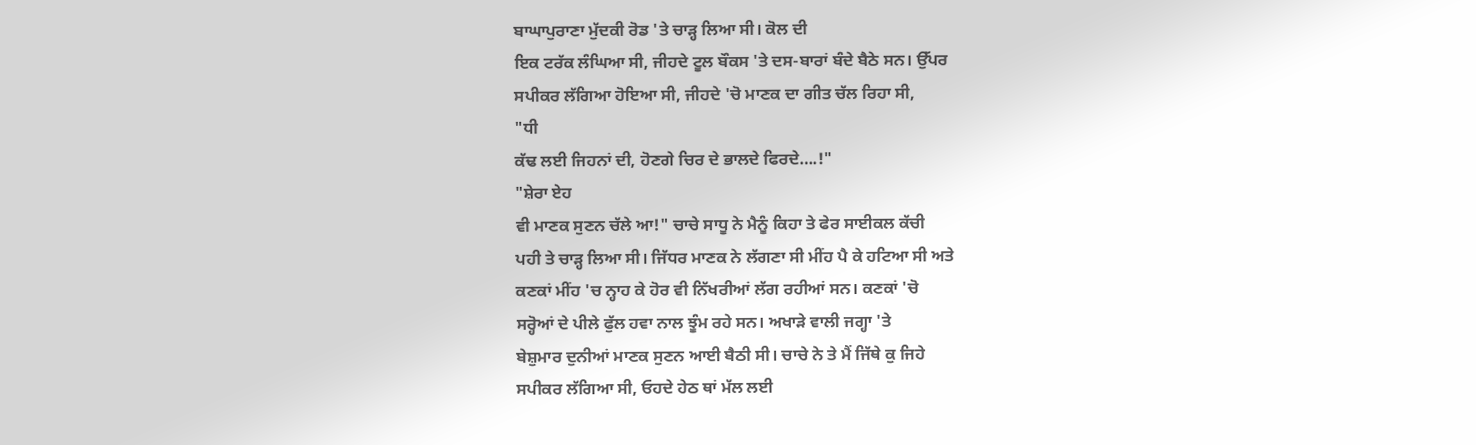ਬਾਘਾਪੁਰਾਣਾ ਮੁੱਦਕੀ ਰੋਡ 'ਤੇ ਚਾੜ੍ਹ ਲਿਆ ਸੀ। ਕੋਲ ਦੀ
ਇਕ ਟਰੱਕ ਲੰਘਿਆ ਸੀ, ਜੀਹਦੇ ਟੂਲ ਬੌਕਸ 'ਤੇ ਦਸ-ਬਾਰਾਂ ਬੰਦੇ ਬੈਠੇ ਸਨ। ਉੱਪਰ
ਸਪੀਕਰ ਲੱਗਿਆ ਹੋਇਆ ਸੀ, ਜੀਹਦੇ 'ਚੋ ਮਾਣਕ ਦਾ ਗੀਤ ਚੱਲ ਰਿਹਾ ਸੀ,
"ਧੀ
ਕੱਢ ਲਈ ਜਿਹਨਾਂ ਦੀ, ਹੋਣਗੇ ਚਿਰ ਦੇ ਭਾਲਦੇ ਫਿਰਦੇ….!"
"ਸ਼ੇਰਾ ਏਹ
ਵੀ ਮਾਣਕ ਸੁਣਨ ਚੱਲੇ ਆ!" ਚਾਚੇ ਸਾਧੂ ਨੇ ਮੈਨੂੰ ਕਿਹਾ ਤੇ ਫੇਰ ਸਾਈਕਲ ਕੱਚੀ
ਪਹੀ ਤੇ ਚਾੜ੍ਹ ਲਿਆ ਸੀ। ਜਿੱਧਰ ਮਾਣਕ ਨੇ ਲੱਗਣਾ ਸੀ ਮੀਂਹ ਪੈ ਕੇ ਹਟਿਆ ਸੀ ਅਤੇ
ਕਣਕਾਂ ਮੀਂਹ 'ਚ ਨ੍ਹਾਹ ਕੇ ਹੋਰ ਵੀ ਨਿੱਖਰੀਆਂ ਲੱਗ ਰਹੀਆਂ ਸਨ। ਕਣਕਾਂ 'ਚੋ
ਸਰ੍ਹੋਆਂ ਦੇ ਪੀਲੇ ਫੁੱਲ ਹਵਾ ਨਾਲ ਝੂੰਮ ਰਹੇ ਸਨ। ਅਖਾੜੇ ਵਾਲੀ ਜਗ੍ਹਾ 'ਤੇ
ਬੇਸ਼ੁਮਾਰ ਦੁਨੀਆਂ ਮਾਣਕ ਸੁਣਨ ਆਈ ਬੈਠੀ ਸੀ। ਚਾਚੇ ਨੇ ਤੇ ਮੈਂ ਜਿੱਥੇ ਕੁ ਜਿਹੇ
ਸਪੀਕਰ ਲੱਗਿਆ ਸੀ, ਓਹਦੇ ਹੇਠ ਥਾਂ ਮੱਲ ਲਈ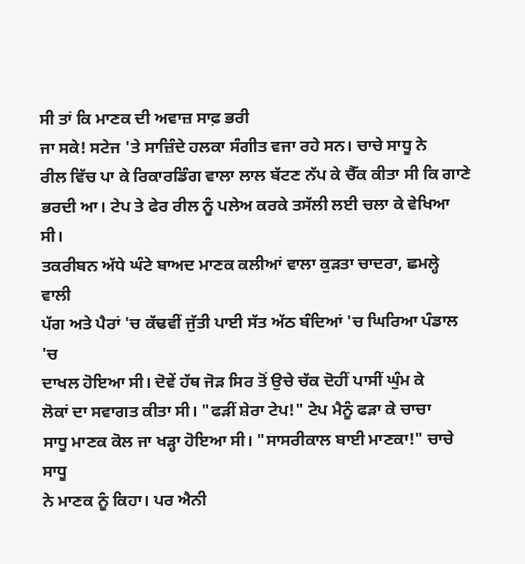ਸੀ ਤਾਂ ਕਿ ਮਾਣਕ ਦੀ ਅਵਾਜ਼ ਸਾਫ਼ ਭਰੀ
ਜਾ ਸਕੇ! ਸਟੇਜ 'ਤੇ ਸਾਜ਼ਿੰਦੇ ਹਲਕਾ ਸੰਗੀਤ ਵਜਾ ਰਹੇ ਸਨ। ਚਾਚੇ ਸਾਧੂ ਨੇ
ਰੀਲ ਵਿੱਚ ਪਾ ਕੇ ਰਿਕਾਰਡਿੰਗ ਵਾਲਾ ਲਾਲ ਬੱਟਣ ਨੱਪ ਕੇ ਚੈੱਕ ਕੀਤਾ ਸੀ ਕਿ ਗਾਣੇ
ਭਰਦੀ ਆ। ਟੇਪ ਤੇ ਫੇਰ ਰੀਲ ਨੂੰ ਪਲੇਅ ਕਰਕੇ ਤਸੱਲੀ ਲਈ ਚਲਾ ਕੇ ਵੇਖਿਆ ਸੀ।
ਤਕਰੀਬਨ ਅੱਧੇ ਘੰਟੇ ਬਾਅਦ ਮਾਣਕ ਕਲੀਆਂ ਵਾਲਾ ਕੁੜਤਾ ਚਾਦਰਾ, ਛਮਲ੍ਹੇ ਵਾਲੀ
ਪੱਗ ਅਤੇ ਪੈਰਾਂ 'ਚ ਕੱਢਵੀਂ ਜੁੱਤੀ ਪਾਈ ਸੱਤ ਅੱਠ ਬੰਦਿਆਂ 'ਚ ਘਿਰਿਆ ਪੰਡਾਲ 'ਚ
ਦਾਖਲ ਹੋਇਆ ਸੀ। ਦੋਵੇਂ ਹੱਥ ਜੋੜ ਸਿਰ ਤੋਂ ਉਚੇ ਚੱਕ ਦੋਹੀਂ ਪਾਸੀਂ ਘੁੰਮ ਕੇ
ਲੋਕਾਂ ਦਾ ਸਵਾਗਤ ਕੀਤਾ ਸੀ। "ਫੜੀਂ ਸ਼ੇਰਾ ਟੇਪ!" ਟੇਪ ਮੈਨੂੰ ਫੜਾ ਕੇ ਚਾਚਾ
ਸਾਧੂ ਮਾਣਕ ਕੋਲ ਜਾ ਖੜ੍ਹਾ ਹੋਇਆ ਸੀ। "ਸਾਸਰੀਕਾਲ ਬਾਈ ਮਾਣਕਾ!" ਚਾਚੇ ਸਾਧੂ
ਨੇ ਮਾਣਕ ਨੂੰ ਕਿਹਾ। ਪਰ ਐਨੀ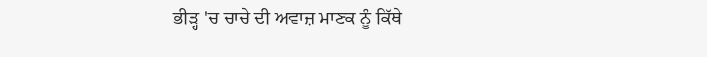ਭੀੜ੍ਹ 'ਚ ਚਾਚੇ ਦੀ ਅਵਾਜ਼ ਮਾਣਕ ਨੂੰ ਕਿੱਥੇ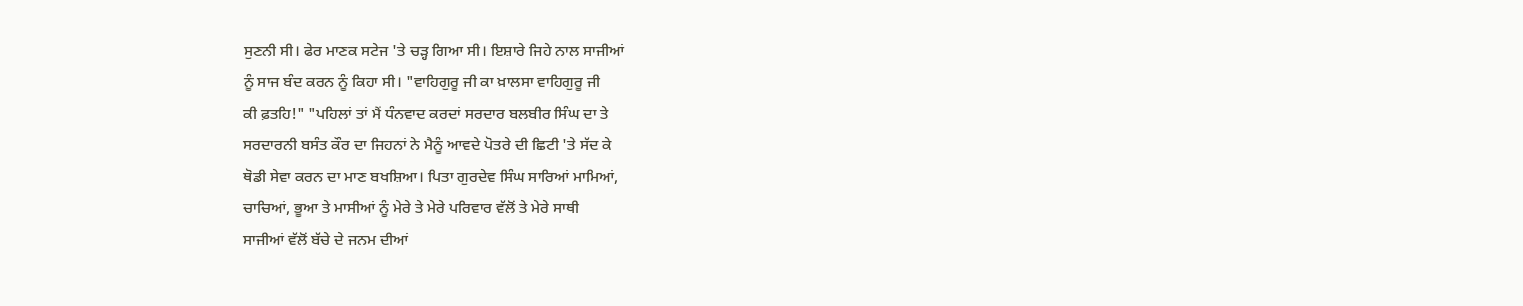ਸੁਣਨੀ ਸੀ। ਫੇਰ ਮਾਣਕ ਸਟੇਜ 'ਤੇ ਚੜ੍ਹ ਗਿਆ ਸੀ। ਇਸ਼ਾਰੇ ਜਿਹੇ ਨਾਲ ਸਾਜੀਆਂ
ਨੂੰ ਸਾਜ ਬੰਦ ਕਰਨ ਨੂੰ ਕਿਹਾ ਸੀ। "ਵਾਹਿਗੁਰੂ ਜੀ ਕਾ ਖ਼ਾਲਸਾ ਵਾਹਿਗੁਰੂ ਜੀ
ਕੀ ਫ਼ਤਹਿ!" "ਪਹਿਲਾਂ ਤਾਂ ਮੈਂ ਧੰਨਵਾਦ ਕਰਦਾਂ ਸਰਦਾਰ ਬਲਬੀਰ ਸਿੰਘ ਦਾ ਤੇ
ਸਰਦਾਰਨੀ ਬਸੰਤ ਕੌਰ ਦਾ ਜਿਹਨਾਂ ਨੇ ਮੈਨੂੰ ਆਵਦੇ ਪੋਤਰੇ ਦੀ ਛਿਟੀ 'ਤੇ ਸੱਦ ਕੇ
ਥੋਡੀ ਸੇਵਾ ਕਰਨ ਦਾ ਮਾਣ ਬਖਸ਼ਿਆ। ਪਿਤਾ ਗੁਰਦੇਵ ਸਿੰਘ ਸਾਰਿਆਂ ਮਾਮਿਆਂ,
ਚਾਚਿਆਂ, ਭੂਆ ਤੇ ਮਾਸੀਆਂ ਨੂੰ ਮੇਰੇ ਤੇ ਮੇਰੇ ਪਰਿਵਾਰ ਵੱਲੋਂ ਤੇ ਮੇਰੇ ਸਾਥੀ
ਸਾਜੀਆਂ ਵੱਲੋਂ ਬੱਚੇ ਦੇ ਜਨਮ ਦੀਆਂ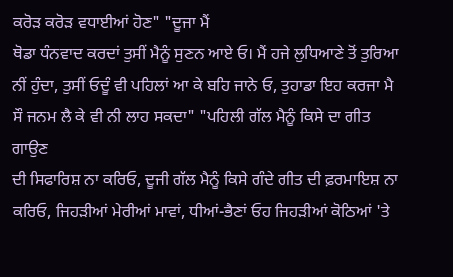ਕਰੋੜ ਕਰੋੜ ਵਧਾਈਆਂ ਹੋਣ" "ਦੂਜਾ ਮੈਂ
ਥੋਡਾ ਧੰਨਵਾਦ ਕਰਦਾਂ ਤੁਸੀਂ ਮੈਨੂੰ ਸੁਣਨ ਆਏ ਓ। ਮੈਂ ਹਜੇ ਲੁਧਿਆਣੇ ਤੋਂ ਤੁਰਿਆ
ਨੀਂ ਹੁੰਦਾ, ਤੁਸੀਂ ਓਦੂੰ ਵੀ ਪਹਿਲਾਂ ਆ ਕੇ ਬਹਿ ਜਾਨੇ ਓ, ਤੁਹਾਡਾ ਇਹ ਕਰਜਾ ਮੈ
ਸੌ ਜਨਮ ਲੈ ਕੇ ਵੀ ਨੀ ਲਾਹ ਸਕਦਾ" "ਪਹਿਲੀ ਗੱਲ ਮੈਨੂੰ ਕਿਸੇ ਦਾ ਗੀਤ ਗਾਉਣ
ਦੀ ਸਿਫਾਰਿਸ਼ ਨਾ ਕਰਿਓ, ਦੂਜੀ ਗੱਲ ਮੈਨੂੰ ਕਿਸੇ ਗੰਦੇ ਗੀਤ ਦੀ ਫ਼ਰਮਾਇਸ਼ ਨਾ
ਕਰਿਓ, ਜਿਹੜੀਆਂ ਮੇਰੀਆਂ ਮਾਵਾਂ, ਧੀਆਂ-ਭੈਣਾਂ ਓਹ ਜਿਹੜੀਆਂ ਕੋਠਿਆਂ 'ਤੇ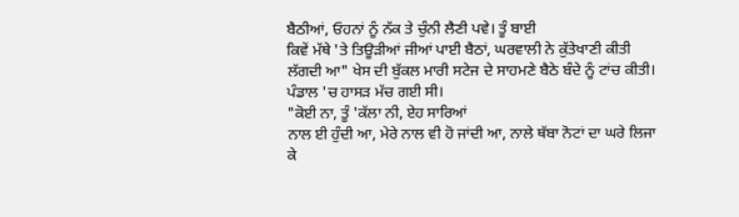ਬੈਠੀਆਂ, ਓਹਨਾਂ ਨੂੰ ਨੱਕ ਤੇ ਚੁੰਨੀ ਲੈਣੀ ਪਵੇ। ਤੂੰ ਬਾਈ
ਕਿਵੇਂ ਮੱਥੇ 'ਤੇ ਤਿਊੜੀਆਂ ਜੀਆਂ ਪਾਈ ਬੈਠਾਂ, ਘਰਵਾਲੀ ਨੇ ਕੁੱਤੇਖਾਣੀ ਕੀਤੀ
ਲੱਗਦੀ ਆ" ਖੇਸ ਦੀ ਬੁੱਕਲ ਮਾਰੀ ਸਟੇਜ ਦੇ ਸਾਹਮਣੇ ਬੈਠੇ ਬੰਦੇ ਨੂੰ ਟਾਂਚ ਕੀਤੀ।
ਪੰਡਾਲ 'ਚ ਹਾਸੜ ਮੱਚ ਗਈ ਸੀ।
"ਕੋਈ ਨਾ, ਤੂੰ 'ਕੱਲਾ ਨੀ, ਏਹ ਸਾਰਿਆਂ
ਨਾਲ ਈ ਹੁੰਦੀ ਆ, ਮੇਰੇ ਨਾਲ ਵੀ ਹੋ ਜਾਂਦੀ ਆ, ਨਾਲੇ ਥੱਬਾ ਨੋਟਾਂ ਦਾ ਘਰੇ ਲਿਜਾ
ਕੇ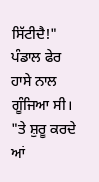ਸਿੱਟੀਦੈ!" ਪੰਡਾਲ ਫੇਰ ਹਾਸੇ ਨਾਲ ਗੂੰਜਿਆ ਸੀ।
"ਤੇ ਸ਼ੁਰੂ ਕਰਦੇ
ਆਂ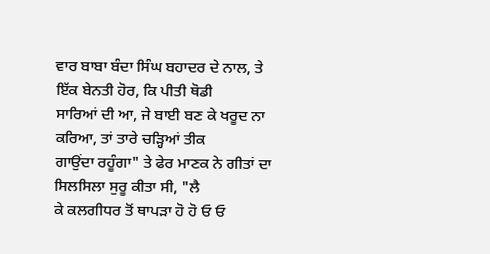ਵਾਰ ਬਾਬਾ ਬੰਦਾ ਸਿੰਘ ਬਹਾਦਰ ਦੇ ਨਾਲ, ਤੇ ਇੱਕ ਬੇਨਤੀ ਹੋਰ, ਕਿ ਪੀਤੀ ਥੋਡੀ
ਸਾਰਿਆਂ ਦੀ ਆ, ਜੇ ਬਾਈ ਬਣ ਕੇ ਖਰੂਦ ਨਾ ਕਰਿਆ, ਤਾਂ ਤਾਰੇ ਚੜ੍ਹਿਆਂ ਤੀਕ
ਗਾਉਂਦਾ ਰਹੂੰਗਾ" ਤੇ ਫੇਰ ਮਾਣਕ ਨੇ ਗੀਤਾਂ ਦਾ ਸਿਲਸਿਲਾ ਸੁਰੂ ਕੀਤਾ ਸੀ, "ਲੈ
ਕੇ ਕਲਗੀਧਰ ਤੋਂ ਥਾਪੜਾ ਹੋ ਹੋ ਓ ਓ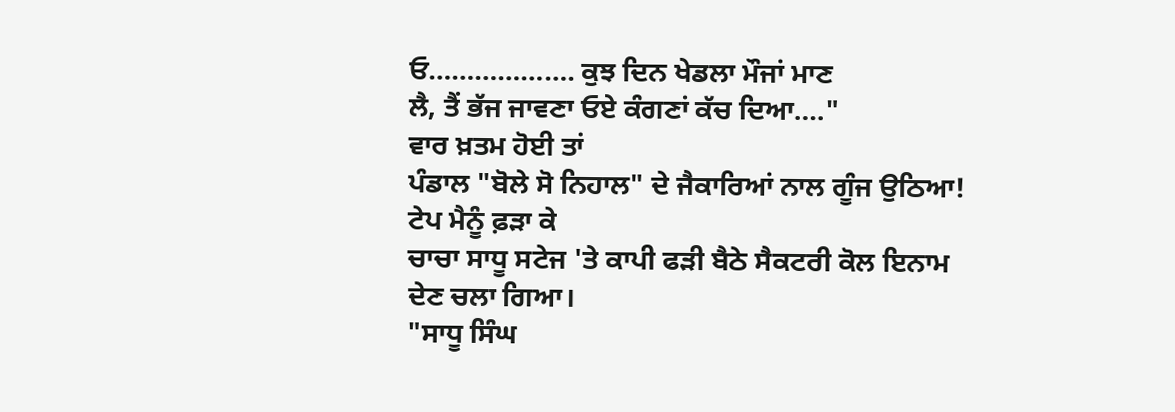ਓ………………. ਕੁਝ ਦਿਨ ਖੇਡਲਾ ਮੌਜਾਂ ਮਾਣ
ਲੈ, ਤੈਂ ਭੱਜ ਜਾਵਣਾ ਓਏ ਕੰਗਣਾਂ ਕੱਚ ਦਿਆ…."
ਵਾਰ ਖ਼ਤਮ ਹੋਈ ਤਾਂ
ਪੰਡਾਲ "ਬੋਲੇ ਸੋ ਨਿਹਾਲ" ਦੇ ਜੈਕਾਰਿਆਂ ਨਾਲ ਗੂੰਜ ਉਠਿਆ! ਟੇਪ ਮੈਨੂੰ ਫ਼ੜਾ ਕੇ
ਚਾਚਾ ਸਾਧੂ ਸਟੇਜ 'ਤੇ ਕਾਪੀ ਫੜੀ ਬੈਠੇ ਸੈਕਟਰੀ ਕੋਲ ਇਨਾਮ ਦੇਣ ਚਲਾ ਗਿਆ।
"ਸਾਧੂ ਸਿੰਘ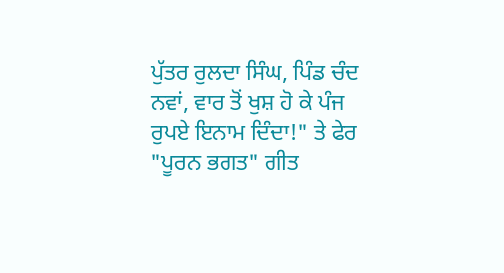ਪੁੱਤਰ ਰੁਲਦਾ ਸਿੰਘ, ਪਿੰਡ ਚੰਦ ਨਵਾਂ, ਵਾਰ ਤੋਂ ਖੁਸ਼ ਹੋ ਕੇ ਪੰਜ
ਰੁਪਏ ਇਨਾਮ ਦਿੰਦਾ!" ਤੇ ਫੇਰ "ਪੂਰਨ ਭਗਤ" ਗੀਤ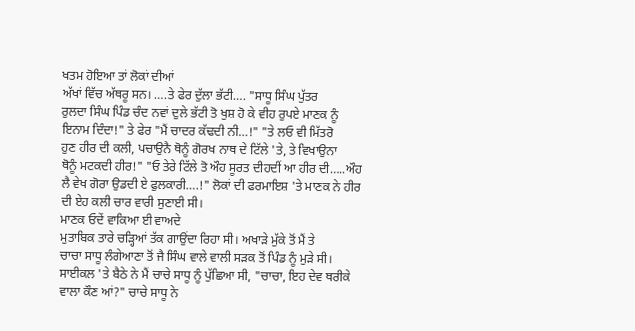ਖਤਮ ਹੋਇਆ ਤਾਂ ਲੋਕਾਂ ਦੀਆਂ
ਅੱਖਾਂ ਵਿੱਚ ਅੱਥਰੂ ਸਨ। ….ਤੇ ਫੇਰ ਦੁੱਲਾ ਭੱਟੀ…. "ਸਾਧੂ ਸਿੰਘ ਪੁੱਤਰ
ਰੁਲਦਾ ਸਿੰਘ ਪਿੰਡ ਚੰਦ ਨਵਾਂ ਦੁਲੇ ਭੱਟੀ ਤੋ ਖੁਸ਼ ਹੋ ਕੇ ਵੀਹ ਰੁਪਏ ਮਾਣਕ ਨੂੰ
ਇਨਾਮ ਦਿੰਦਾ!" ਤੇ ਫੇਰ "ਮੈਂ ਚਾਦਰ ਕੱਢਦੀ ਨੀ…!" "ਤੇ ਲਓ ਵੀ ਮਿੱਤਰੋ
ਹੁਣ ਹੀਰ ਦੀ ਕਲੀ, ਪਚਾਉਨੈ ਥੋਨੂੰ ਗੋਰਖ ਨਾਥ ਦੇ ਟਿੱਲੇ 'ਤੇ, ਤੇ ਵਿਖਾਉਨਾ
ਥੋਨੂੰ ਮਟਕਦੀ ਹੀਰ!" "ਓ ਤੇਰੇ ਟਿੱਲੇ ਤੋ ਔਹ ਸੂਰਤ ਦੀਹਦੀਂ ਆ ਹੀਰ ਦੀ…..ਔਹ
ਲੈ ਵੇਖ ਗੋਰਾ ਉਡਦੀ ਏ ਫੁਲਕਾਰੀ….!" ਲੋਕਾਂ ਦੀ ਫਰਮਾਇਸ਼ 'ਤੇ ਮਾਣਕ ਨੇ ਹੀਰ
ਦੀ ਏਹ ਕਲੀ ਚਾਰ ਵਾਰੀ ਸੁਣਾਈ ਸੀ।
ਮਾਣਕ ਓਦੇਂ ਵਾਕਿਆ ਈ ਵਾਅਦੇ
ਮੁਤਾਬਿਕ ਤਾਰੇ ਚੜ੍ਹਿਆਂ ਤੱਕ ਗਾਉਂਦਾ ਰਿਹਾ ਸੀ। ਅਖਾੜੇ ਮੁੱਕੇ ਤੋਂ ਮੈਂ ਤੇ
ਚਾਚਾ ਸਾਧੂ ਲੰਗੇਆਣਾ ਤੋਂ ਜੈ ਸਿੰਘ ਵਾਲੇ ਵਾਲੀ ਸੜਕ ਤੋਂ ਪਿੰਡ ਨੂੰ ਮੁੜੇ ਸੀ।
ਸਾਈਕਲ 'ਤੇ ਬੈਠੇ ਨੇ ਮੈਂ ਚਾਚੇ ਸਾਧੂ ਨੂੰ ਪੁੱਛਿਆ ਸੀ, "ਚਾਚਾ, ਇਹ ਦੇਵ ਥਰੀਕੇ
ਵਾਲਾ ਕੌਣ ਆਂ?" ਚਾਚੇ ਸਾਧੂ ਨੇ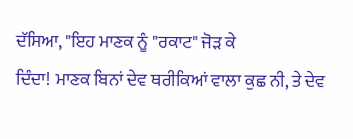ਦੱਸਿਆ, "ਇਹ ਮਾਣਕ ਨੂੰ "ਰਕਾਟ" ਜੋੜ ਕੇ
ਦਿੰਦਾ! ਮਾਣਕ ਬਿਨਾਂ ਦੇਵ ਥਰੀਕਿਆਂ ਵਾਲਾ ਕੁਛ ਨੀ, ਤੇ ਦੇਵ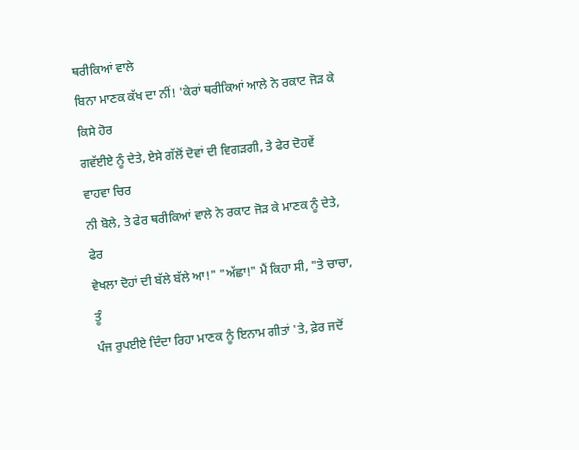ਥਰੀਕਿਆਂ ਵਾਲੇ
ਬਿਨਾ ਮਾਣਕ ਕੱਖ ਦਾ ਨੀਂ! 'ਕੇਰਾਂ ਥਰੀਕਿਆਂ ਆਲੇ ਨੇ ਰਕਾਟ ਜੋੜ ਕੇ ਕਿਸੇ ਹੋਰ
ਗਵੱਈਏ ਨੂੰ ਦੇਤੇ, ਏਸੇ ਗੱਲੋਂ ਦੋਵਾਂ ਦੀ ਵਿਗੜਗੀ, ਤੇ ਫੇਰ ਦੋਹਵੇਂ ਵਾਹਵਾ ਚਿਰ
ਨੀ ਬੋਲੇ, ਤੇ ਫੇਰ ਥਰੀਕਿਆਂ ਵਾਲੇ ਨੇ ਰਕਾਟ ਜੋੜ ਕੇ ਮਾਣਕ ਨੂੰ ਦੇਤੇ, ਫੇਰ
ਵੇਖਲਾ ਦੋਹਾਂ ਦੀ ਬੱਲੇ ਬੱਲੇ ਆ!" "ਅੱਛਾ!" ਮੈਂ ਕਿਹਾ ਸੀ, "ਤੇ ਚਾਚਾ, ਤੂੰ
ਪੰਜ ਰੁਪਈਏ ਦਿੰਦਾ ਰਿਹਾ ਮਾਣਕ ਨੂੰ ਇਨਾਮ ਗੀਤਾਂ 'ਤੇ, ਫ਼ੇਰ ਜਦੋਂ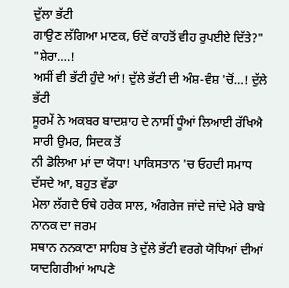ਦੁੱਲਾ ਭੱਟੀ
ਗਾਉਣ ਲੱਗਿਆ ਮਾਣਕ, ਓਦੋਂ ਕਾਹਤੋਂ ਵੀਹ ਰੁਪਈਏ ਦਿੱਤੇ?"
"ਸ਼ੇਰਾ….!
ਅਸੀਂ ਵੀ ਭੱਟੀ ਹੁੰਦੇ ਆਂ! ਦੁੱਲੇ ਭੱਟੀ ਦੀ ਅੰਸ਼-ਵੰਸ਼ 'ਚੋਂ…! ਦੁੱਲੇ ਭੱਟੀ
ਸੂਰਮੇਂ ਨੇ ਅਕਬਰ ਬਾਦਸ਼ਾਹ ਦੇ ਨਾਸੀਂ ਧੂੰਆਂ ਲਿਆਈ ਰੱਖਿਐ ਸਾਰੀ ਉਮਰ, ਸਿਦਕ ਤੋਂ
ਨੀ ਡੋਲਿਆ ਮਾਂ ਦਾ ਯੋਧਾ! ਪਾਕਿਸਤਾਨ 'ਚ ਓਹਦੀ ਸਮਾਧ ਦੱਸਦੇ ਆ, ਬਹੁਤ ਵੱਡਾ
ਮੇਲਾ ਲੱਗਦੈ ਓਥੇ ਹਰੇਕ ਸਾਲ, ਅੰਗਰੇਜ ਜਾਂਦੇ ਜਾਂਦੇ ਮੇਰੇ ਬਾਬੇ ਨਾਨਕ ਦਾ ਜਰਮ
ਸਥਾਨ ਨਨਕਾਣਾ ਸਾਹਿਬ ਤੇ ਦੁੱਲੇ ਭੱਟੀ ਵਰਗੇ ਯੋਧਿਆਂ ਦੀਆਂ ਯਾਦਗਿਰੀਆਂ ਆਪਣੇ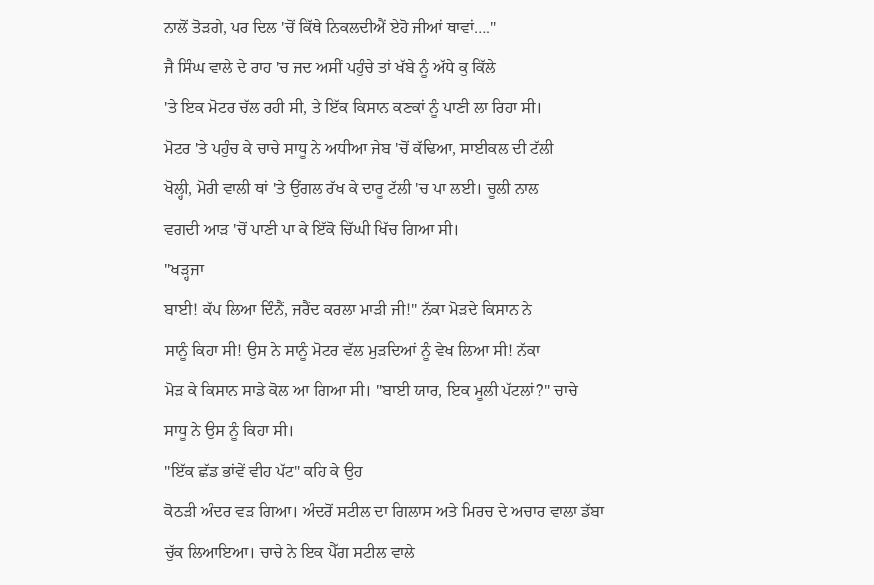ਨਾਲੋਂ ਤੋੜਗੇ, ਪਰ ਦਿਲ 'ਚੋਂ ਕਿੱਥੇ ਨਿਕਲਦੀਐਂ ਏਹੋ ਜੀਆਂ ਥਾਵਾਂ…."
ਜੈ ਸਿੰਘ ਵਾਲੇ ਦੇ ਰਾਹ 'ਚ ਜਦ ਅਸੀਂ ਪਹੁੰਚੇ ਤਾਂ ਖੱਬੇ ਨੂੰ ਅੱਧੇ ਕੁ ਕਿੱਲੇ
'ਤੇ ਇਕ ਮੋਟਰ ਚੱਲ ਰਹੀ ਸੀ, ਤੇ ਇੱਕ ਕਿਸਾਨ ਕਣਕਾਂ ਨੂੰ ਪਾਣੀ ਲਾ ਰਿਹਾ ਸੀ।
ਮੋਟਰ 'ਤੇ ਪਹੁੰਚ ਕੇ ਚਾਚੇ ਸਾਧੂ ਨੇ ਅਧੀਆ ਜੇਬ 'ਚੋਂ ਕੱਢਿਆ, ਸਾਈਕਲ ਦੀ ਟੱਲੀ
ਖੋਲ੍ਹੀ, ਮੋਰੀ ਵਾਲੀ ਥਾਂ 'ਤੇ ਉਂਗਲ ਰੱਖ ਕੇ ਦਾਰੂ ਟੱਲੀ 'ਚ ਪਾ ਲਈ। ਚੂਲੀ ਨਾਲ
ਵਗਦੀ ਆੜ 'ਚੋਂ ਪਾਣੀ ਪਾ ਕੇ ਇੱਕੋ ਚਿੱਘੀ ਖਿੱਚ ਗਿਆ ਸੀ।
"ਖੜ੍ਹਜਾ
ਬਾਈ! ਕੱਪ ਲਿਆ ਦਿੰਨੈਂ, ਜਰੈਂਦ ਕਰਲਾ ਮਾੜੀ ਜੀ!" ਨੱਕਾ ਮੋੜਦੇ ਕਿਸਾਨ ਨੇ
ਸਾਨੂੰ ਕਿਹਾ ਸੀ! ਉਸ ਨੇ ਸਾਨੂੰ ਮੋਟਰ ਵੱਲ ਮੁੜਦਿਆਂ ਨੂੰ ਵੇਖ ਲਿਆ ਸੀ! ਨੱਕਾ
ਮੋੜ ਕੇ ਕਿਸਾਨ ਸਾਡੇ ਕੋਲ ਆ ਗਿਆ ਸੀ। "ਬਾਈ ਯਾਰ, ਇਕ ਮੂਲੀ ਪੱਟਲਾਂ?" ਚਾਚੇ
ਸਾਧੂ ਨੇ ਉਸ ਨੂੰ ਕਿਹਾ ਸੀ।
"ਇੱਕ ਛੱਡ ਭਾਂਵੇਂ ਵੀਹ ਪੱਟ" ਕਹਿ ਕੇ ਉਹ
ਕੋਠੜੀ ਅੰਦਰ ਵੜ ਗਿਆ। ਅੰਦਰੋਂ ਸਟੀਲ ਦਾ ਗਿਲਾਸ ਅਤੇ ਮਿਰਚ ਦੇ ਅਚਾਰ ਵਾਲਾ ਡੱਬਾ
ਚੁੱਕ ਲਿਆਇਆ। ਚਾਚੇ ਨੇ ਇਕ ਪੈੱਗ ਸਟੀਲ ਵਾਲੇ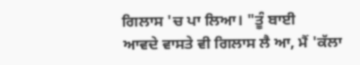ਗਿਲਾਸ 'ਚ ਪਾ ਲਿਆ। "ਤੂੰ ਬਾਈ
ਆਵਦੇ ਵਾਸਤੇ ਵੀ ਗਿਲਾਸ ਲੈ ਆ, ਮੈਂ 'ਕੱਲਾ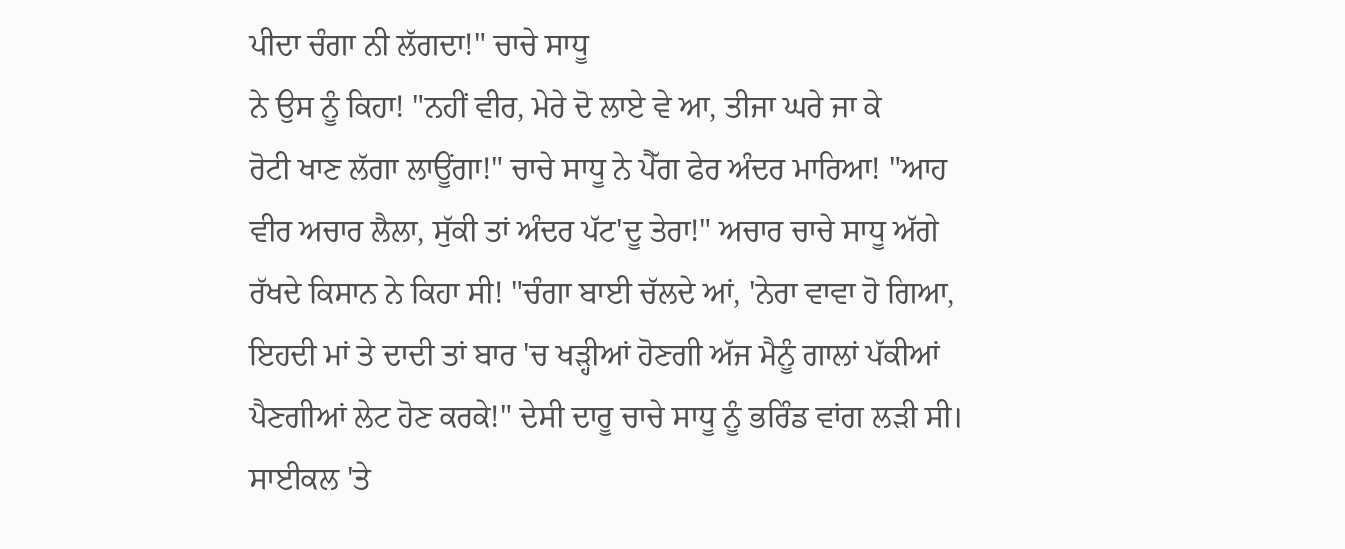ਪੀਦਾ ਚੰਗਾ ਨੀ ਲੱਗਦਾ!" ਚਾਚੇ ਸਾਧੂ
ਨੇ ਉਸ ਨੂੰ ਕਿਹਾ! "ਨਹੀਂ ਵੀਰ, ਮੇਰੇ ਦੋ ਲਾਏ ਵੇ ਆ, ਤੀਜਾ ਘਰੇ ਜਾ ਕੇ
ਰੋਟੀ ਖਾਣ ਲੱਗਾ ਲਾਊਂਗਾ!" ਚਾਚੇ ਸਾਧੂ ਨੇ ਪੈੱਗ ਫੇਰ ਅੰਦਰ ਮਾਰਿਆ! "ਆਹ
ਵੀਰ ਅਚਾਰ ਲੈਲਾ, ਸੁੱਕੀ ਤਾਂ ਅੰਦਰ ਪੱਟ'ਦੂ ਤੇਰਾ!" ਅਚਾਰ ਚਾਚੇ ਸਾਧੂ ਅੱਗੇ
ਰੱਖਦੇ ਕਿਸਾਨ ਨੇ ਕਿਹਾ ਸੀ! "ਚੰਗਾ ਬਾਈ ਚੱਲਦੇ ਆਂ, 'ਨੇਰਾ ਵਾਵਾ ਹੋ ਗਿਆ,
ਇਹਦੀ ਮਾਂ ਤੇ ਦਾਦੀ ਤਾਂ ਬਾਰ 'ਚ ਖੜ੍ਹੀਆਂ ਹੋਣਗੀ ਅੱਜ ਮੈਨੂੰ ਗਾਲਾਂ ਪੱਕੀਆਂ
ਪੈਣਗੀਆਂ ਲੇਟ ਹੋਣ ਕਰਕੇ!" ਦੇਸੀ ਦਾਰੂ ਚਾਚੇ ਸਾਧੂ ਨੂੰ ਭਰਿੰਡ ਵਾਂਗ ਲੜੀ ਸੀ।
ਸਾਈਕਲ 'ਤੇ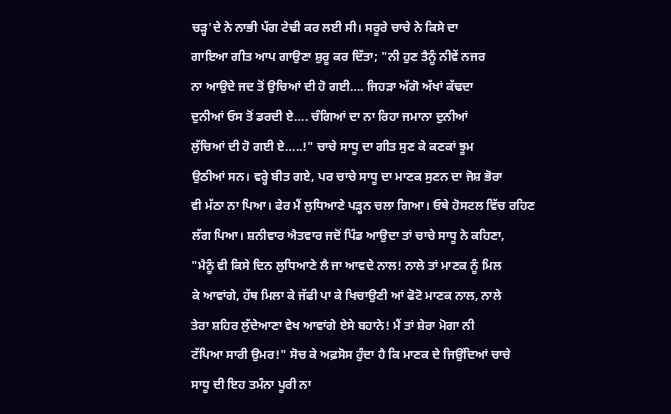ਚੜ੍ਹ'ਦੇ ਨੇ ਨਾਭੀ ਪੱਗ ਟੇਢੀ ਕਰ ਲਈ ਸੀ। ਸਰੂਰੇ ਚਾਚੇ ਨੇ ਕਿਸੇ ਦਾ
ਗਾਇਆ ਗੀਤ ਆਪ ਗਾਉਣਾ ਸ਼ੁਰੂ ਕਰ ਦਿੱਤਾ; "ਨੀ ਹੁਣ ਤੈਨੂੰ ਨੀਵੇਂ ਨਜਰ
ਨਾ ਆਉਦੇ ਜਦ ਤੋਂ ਉਚਿਆਂ ਦੀ ਹੋ ਗਈ…. ਜਿਹੜਾ ਅੱਗੋ ਅੱਖਾਂ ਕੱਢਦਾ
ਦੁਨੀਆਂ ਓਸ ਤੋਂ ਡਰਦੀ ਏ…. ਚੰਗਿਆਂ ਦਾ ਨਾ ਰਿਹਾ ਜਮਾਨਾ ਦੁਨੀਆਂ
ਲੁੱਚਿਆਂ ਦੀ ਹੋ ਗਈ ਏ…..!" ਚਾਚੇ ਸਾਧੂ ਦਾ ਗੀਤ ਸੁਣ ਕੇ ਕਣਕਾਂ ਝੂਮ
ਉਠੀਆਂ ਸਨ। ਵਰ੍ਹੇ ਬੀਤ ਗਏ, ਪਰ ਚਾਚੇ ਸਾਧੂ ਦਾ ਮਾਣਕ ਸੁਣਨ ਦਾ ਜੋਸ਼ ਭੋਰਾ
ਵੀ ਮੱਠਾ ਨਾ ਪਿਆ। ਫੇਰ ਮੈਂ ਲੁਧਿਆਣੇ ਪੜ੍ਹਨ ਚਲਾ ਗਿਆ। ਓਥੇ ਹੋਸਟਲ ਵਿੱਚ ਰਹਿਣ
ਲੱਗ ਪਿਆ। ਸ਼ਨੀਵਾਰ ਐਤਵਾਰ ਜਦੋਂ ਪਿੰਡ ਆਉਦਾ ਤਾਂ ਚਾਚੇ ਸਾਧੂ ਨੇ ਕਹਿਣਾ,
"ਮੈਨੂੰ ਵੀ ਕਿਸੇ ਦਿਨ ਲੁਧਿਆਣੇ ਲੈ ਜਾ ਆਵਦੇ ਨਾਲ! ਨਾਲੇ ਤਾਂ ਮਾਣਕ ਨੂੰ ਮਿਲ
ਕੇ ਆਵਾਂਗੇ, ਹੱਥ ਮਿਲਾ ਕੇ ਜੱਫੀ ਪਾ ਕੇ ਖਿਚਾਉਣੀ ਆਂ ਫੋਟੋ ਮਾਣਕ ਨਾਲ, ਨਾਲੇ
ਤੇਰਾ ਸ਼ਹਿਰ ਲੁੱਦੇਆਣਾ ਵੇਖ ਆਵਾਂਗੇ ਏਸੇ ਬਹਾਨੇ! ਮੈਂ ਤਾਂ ਸ਼ੇਰਾ ਮੋਗਾ ਨੀ
ਟੱਪਿਆ ਸਾਰੀ ਉਮਰ!" ਸੋਚ ਕੇ ਅਫ਼ਸੋਸ ਹੁੰਦਾ ਹੈ ਕਿ ਮਾਣਕ ਦੇ ਜਿਉਂਦਿਆਂ ਚਾਚੇ
ਸਾਧੂ ਦੀ ਇਹ ਤਮੰਨਾ ਪੂਰੀ ਨਾ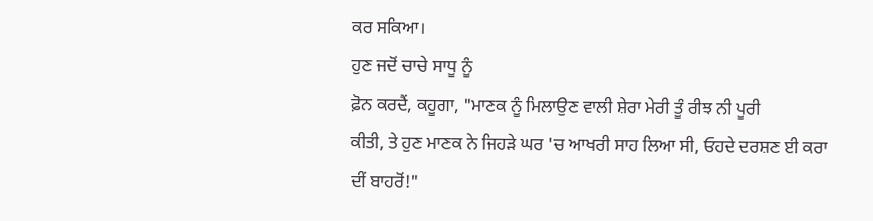ਕਰ ਸਕਿਆ।
ਹੁਣ ਜਦੋਂ ਚਾਚੇ ਸਾਧੂ ਨੂੰ
ਫ਼ੋਨ ਕਰਦੈਂ, ਕਹੂਗਾ, "ਮਾਣਕ ਨੂੰ ਮਿਲਾਉਣ ਵਾਲੀ ਸ਼ੇਰਾ ਮੇਰੀ ਤੂੰ ਰੀਝ ਨੀ ਪੂਰੀ
ਕੀਤੀ, ਤੇ ਹੁਣ ਮਾਣਕ ਨੇ ਜਿਹੜੇ ਘਰ 'ਚ ਆਖਰੀ ਸਾਹ ਲਿਆ ਸੀ, ਓਹਦੇ ਦਰਸ਼ਣ ਈ ਕਰਾ
ਦੀਂ ਬਾਹਰੋਂ!"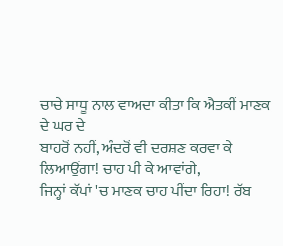ਚਾਚੇ ਸਾਧੂ ਨਾਲ ਵਾਅਦਾ ਕੀਤਾ ਕਿ ਐਤਕੀਂ ਮਾਣਕ ਦੇ ਘਰ ਦੇ
ਬਾਹਰੋਂ ਨਹੀਂ, ਅੰਦਰੋਂ ਵੀ ਦਰਸ਼ਣ ਕਰਵਾ ਕੇ ਲਿਆਉਂਗਾ! ਚਾਹ ਪੀ ਕੇ ਆਵਾਂਗੇ,
ਜਿਨ੍ਹਾਂ ਕੱਪਾਂ 'ਚ ਮਾਣਕ ਚਾਹ ਪੀਂਦਾ ਰਿਹਾ! ਰੱਬ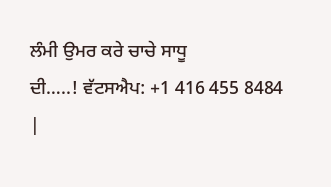ਲੰਮੀ ਉਮਰ ਕਰੇ ਚਾਚੇ ਸਾਧੂ
ਦੀ…..! ਵੱਟਸਐਪ: +1 416 455 8484
|